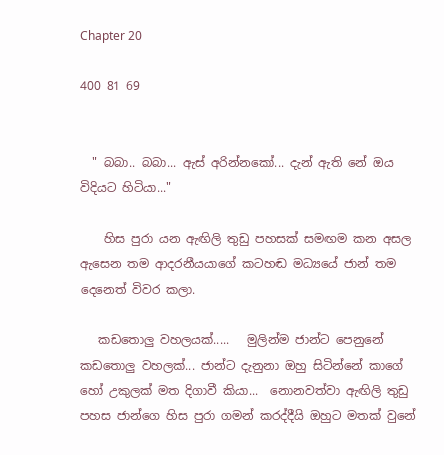Chapter 20

400 81 69


  " බබා.. බබා... ඇස් අරින්නකෝ... දැන් ඇති නේ ඔය විදියට හිටියා..."

    හිස පුරා යන ඇඟිලි තුඩු පහසක් සමඟම කන අසල ඇසෙන තම ආදරනීයයාගේ කටහඬ මධ්‍යයේ ජාන් තම දෙනෙත් විවර කලා.

   කඩතොලු වහලයක්.....   මුලින්ම ජාන්ට පෙනුනේ කඩතොලු වහලක්... ජාන්ට දැනුනා ඔහු සිටින්නේ කාගේ හෝ උකුලක් මත දිගාවී කියා...  නොනවත්වා ඇඟිලි තුඩු පහස ජාන්ගෙ හිස පුරා ගමන් කරද්දීයි ඔහුට මතක් වුනේ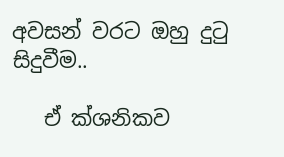අවසන් වරට ඔහු දුටු සිදුවීම..

   ඒ ක්ශනිකව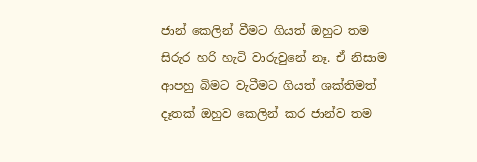ජාන් කෙලින් වීමට ගියත් ඔහුට තම සිරුර හරි හැටි වාරුවුනේ නෑ. ඒ නිසාම ආපහු බිමට වැටීමට ගියත් ශක්තිමත් දෑතක් ඔහුව කෙලින් කර ජාන්ව තම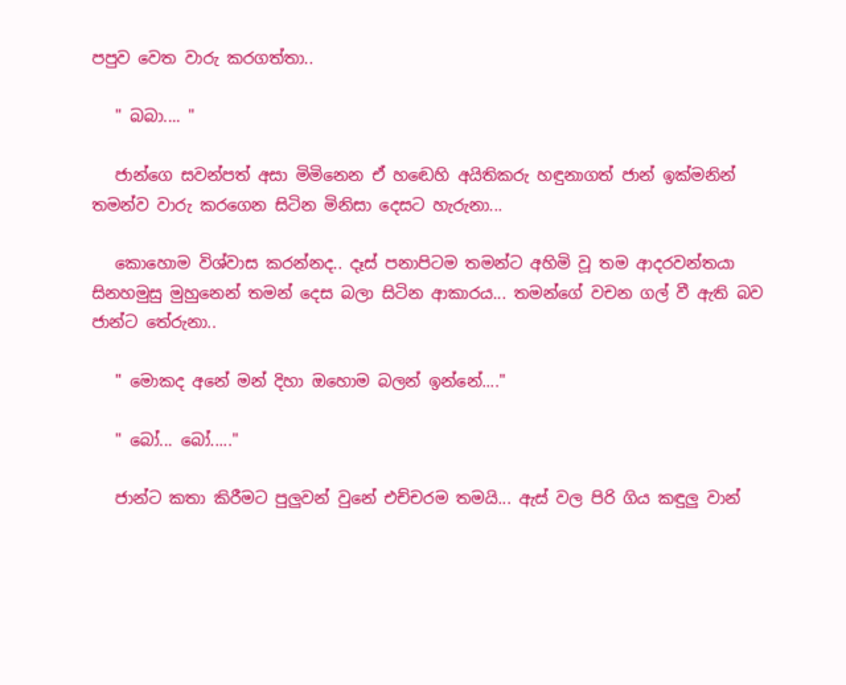පපුව වෙත වාරු කරගත්තා..

   " බබා.... "

   ජාන්ගෙ සවන්පත් අසා මිමිනෙන ඒ හඬෙහි අයිතිකරු හඳුනාගත් ජාන් ඉක්මනින් තමන්ව වාරු කරගෙන සිටින මිනිසා දෙසට හැරුනා...

   කොහොම විශ්වාස කරන්නද.. දෑස් පනාපිටම තමන්ට අහිමි වූ තම ආදරවන්තයා සිනහමුසු මුහුනෙන් තමන් දෙස බලා සිටින ආකාරය... තමන්ගේ වචන ගල් වී ඇති බව ජාන්ට තේරුනා..

   " මොකද අනේ මන් දිහා ඔහොම බලන් ඉන්නේ...."

   " බෝ... බෝ....."

   ජාන්ට කතා කිරීමට පුලුවන් වුනේ එච්චරම තමයි... ඇස් වල පිරි ගිය කඳුලු වාන්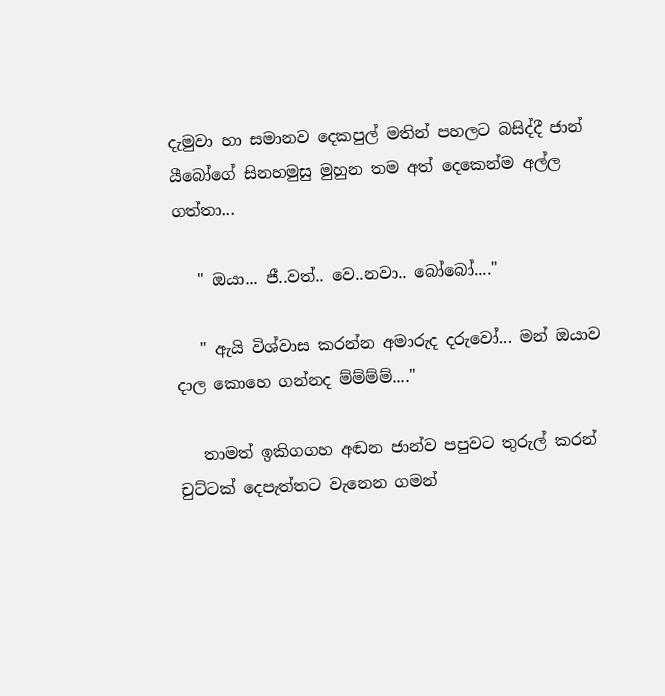දැමුවා හා සමානව දෙකපුල් මතින් පහලට බසිද්දී ජාන් යීබෝගේ සිනහමුසු මුහුන තම අත් දෙකෙන්ම අල්ල ගත්තා...

   " ඔයා... ජී..වත්.. වෙ..නවා.. බෝබෝ...."

   " ඇයි විශ්වාස කරන්න අමාරුද දරුවෝ... මන් ඔයාව දාල කොහෙ ගන්නද ම්ම්ම්ම්...."

   තාමත් ඉකිගගහ අඬන ජාන්ව පපුවට තුරුල් කරන් චුට්ටක් දෙපැත්තට වැනෙන ගමන්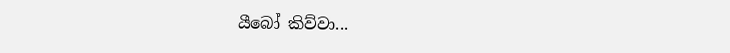යීබෝ කිව්වා...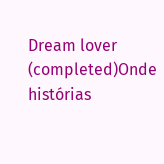Dream lover (completed)Onde histórias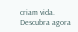criam vida. Descubra agora